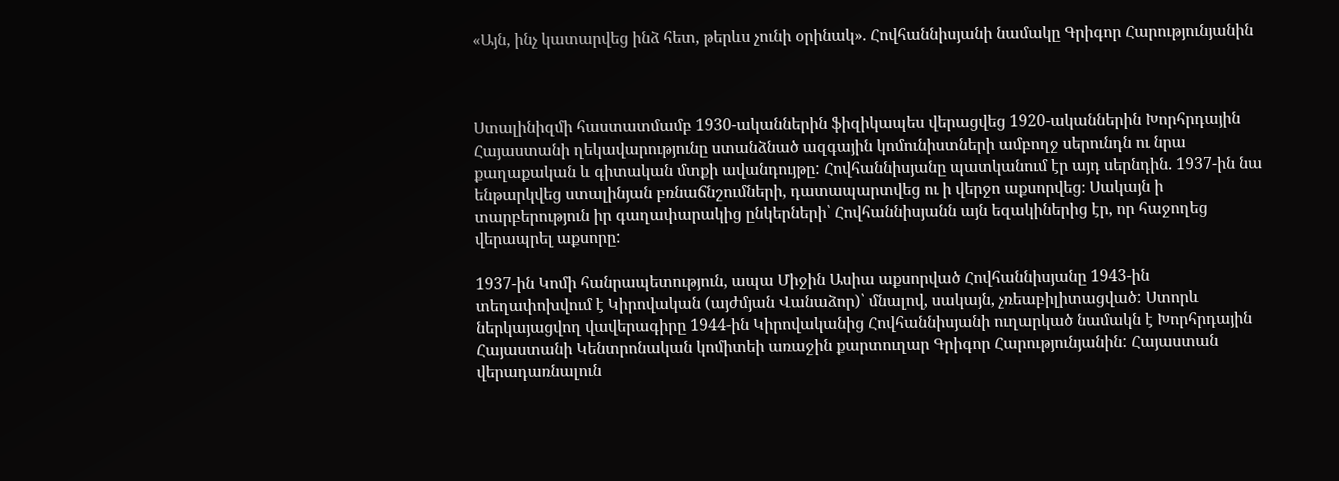«Այն, ինչ կատարվեց ինձ հետ, թերևս չունի օրինակ». Հովհաննիսյանի նամակը Գրիգոր Հարությունյանին



Ստալինիզմի հաստատմամբ 1930-ականներին ֆիզիկապես վերացվեց 1920-ականներին Խորհրդային Հայաստանի ղեկավարությունը ստանձնած ազգային կոմունիստների ամբողջ սերունդն ու նրա քաղաքական և գիտական մտքի ավանդույթը: Հովհաննիսյանը պատկանում էր այդ սերնդին. 1937-ին նա ենթարկվեց ստալինյան բռնաճնշումների, դատապարտվեց ու ի վերջո աքսորվեց։ Սակայն ի տարբերություն իր գաղափարակից ընկերների՝ Հովհաննիսյանն այն եզակիներից էր, որ հաջողեց վերապրել աքսորը:

1937-ին Կոմի հանրապետություն, ապա Միջին Ասիա աքսորված Հովհաննիսյանը 1943-ին տեղափոխվում է Կիրովական (այժմյան Վանաձոր)՝ մնալով, սակայն, չռեաբիլիտացված: Ստորև ներկայացվող վավերագիրը 1944-ին Կիրովականից Հովհաննիսյանի ուղարկած նամակն է Խորհրդային Հայաստանի Կենտրոնական կոմիտեի առաջին քարտուղար Գրիգոր Հարությունյանին: Հայաստան վերադառնալուն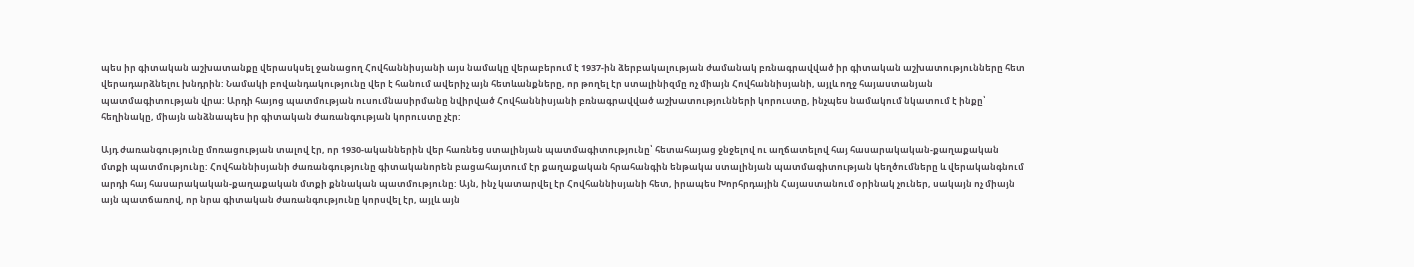պես իր գիտական աշխատանքը վերասկսել ջանացող Հովհաննիսյանի այս նամակը վերաբերում է 1937-ին ձերբակալության ժամանակ բռնագրավված իր գիտական աշխատությունները հետ վերադարձնելու խնդրին: Նամակի բովանդակությունը վեր է հանում ավերիչ այն հետևանքները, որ թողել էր ստալինիզմը ոչ միայն Հովհաննիսյանի, այլև ողջ հայաստանյան պատմագիտության վրա: Արդի հայոց պատմության ուսումնասիրմանը նվիրված Հովհաննիսյանի բռնագրավված աշխատությունների կորուստը, ինչպես նամակում նկատում է ինքը՝ հեղինակը, միայն անձնապես իր գիտական ժառանգության կորուստը չէր:

Այդ ժառանգությունը մոռացության տալով էր, որ 1930-ականներին վեր հառնեց ստալինյան պատմագիտությունը՝ հետահայաց ջնջելով ու աղճատելով հայ հասարակական-քաղաքական մտքի պատմությունը: Հովհաննիսյանի ժառանգությունը գիտականորեն բացահայտում էր քաղաքական հրահանգին ենթակա ստալինյան պատմագիտության կեղծումները և վերականգնում արդի հայ հասարակական-քաղաքական մտքի քննական պատմությունը: Այն, ինչ կատարվել էր Հովհաննիսյանի հետ, իրապես Խորհրդային Հայաստանում օրինակ չուներ, սակայն ոչ միայն այն պատճառով, որ նրա գիտական ժառանգությունը կորսվել էր, այլև այն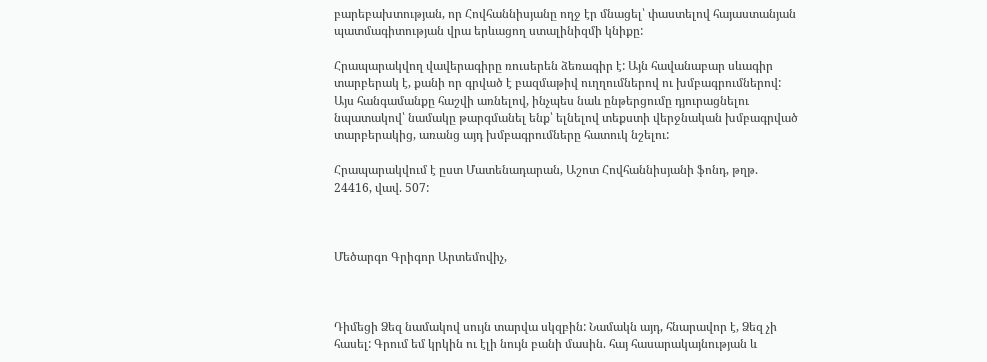բարեբախտության, որ Հովհաննիսյանը ողջ էր մնացել՝ փաստելով հայաստանյան պատմագիտության վրա երևացող ստալինիզմի կնիքը:

Հրապարակվող վավերագիրը ռուսերեն ձեռագիր է: Այն հավանաբար սևագիր տարբերակ է, քանի որ գրված է բազմաթիվ ուղղումներով ու խմբագրումներով: Այս հանգամանքը հաշվի առնելով, ինչպես նաև ընթերցումը դյուրացնելու նպատակով՝ նամակը թարգմանել ենք՝ ելնելով տեքստի վերջնական խմբագրված տարբերակից, առանց այդ խմբագրումները հատուկ նշելու:

Հրապարակվում է ըստ Մատենադարան, Աշոտ Հովհաննիսյանի ֆոնդ, թղթ. 24416, վավ. 507:



Մեծարգո Գրիգոր Արտեմովիչ,



Դիմեցի Ձեզ նամակով սույն տարվա սկզբին: Նամակն այդ, հնարավոր է, Ձեզ չի հասել: Գրում եմ կրկին ու էլի նույն բանի մասին. հայ հասարակայնության և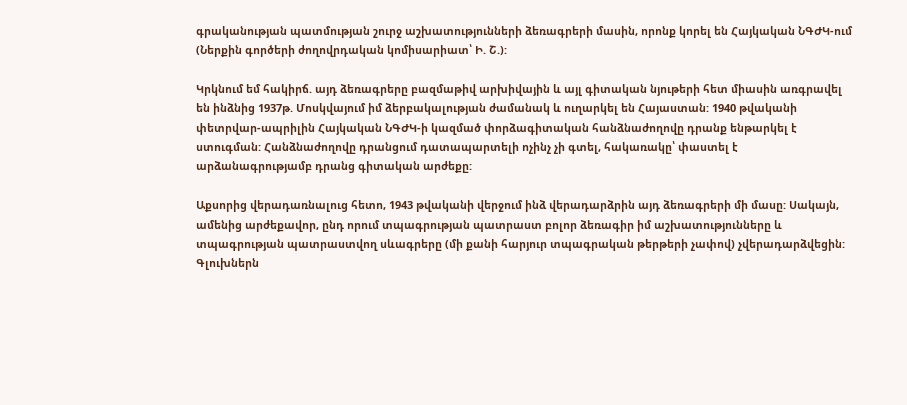գրականության պատմության շուրջ աշխատությունների ձեռագրերի մասին, որոնք կորել են Հայկական ՆԳԺԿ-ում (Ներքին գործերի ժողովրդական կոմիսարիատ՝ Ի. Շ.):

Կրկնում եմ հակիրճ. այդ ձեռագրերը բազմաթիվ արխիվային և այլ գիտական նյութերի հետ միասին առգրավել են ինձնից 1937թ. Մոսկվայում իմ ձերբակալության ժամանակ և ուղարկել են Հայաստան: 1940 թվականի փետրվար-ապրիլին Հայկական ՆԳԺԿ-ի կազմած փորձագիտական հանձնաժողովը դրանք ենթարկել է ստուգման: Հանձնաժողովը դրանցում դատապարտելի ոչինչ չի գտել, հակառակը՝ փաստել է արձանագրությամբ դրանց գիտական արժեքը:

Աքսորից վերադառնալուց հետո, 1943 թվականի վերջում ինձ վերադարձրին այդ ձեռագրերի մի մասը: Սակայն, ամենից արժեքավոր, ընդ որում տպագրության պատրաստ բոլոր ձեռագիր իմ աշխատությունները և տպագրության պատրաստվող սևագրերը (մի քանի հարյուր տպագրական թերթերի չափով) չվերադարձվեցին: Գլուխներն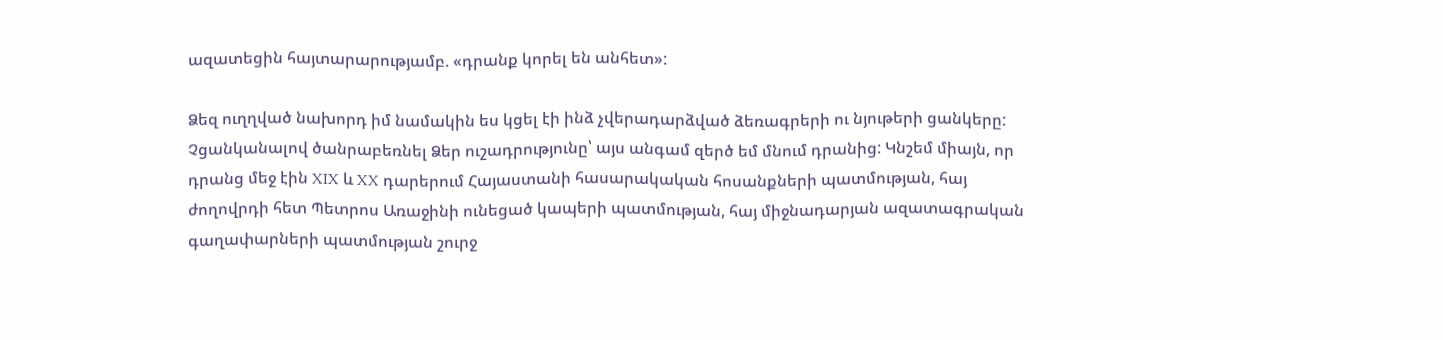ազատեցին հայտարարությամբ. «դրանք կորել են անհետ»:

Ձեզ ուղղված նախորդ իմ նամակին ես կցել էի ինձ չվերադարձված ձեռագրերի ու նյութերի ցանկերը: Չցանկանալով ծանրաբեռնել Ձեր ուշադրությունը՝ այս անգամ զերծ եմ մնում դրանից: Կնշեմ միայն, որ դրանց մեջ էին XIX և XX դարերում Հայաստանի հասարակական հոսանքների պատմության, հայ ժողովրդի հետ Պետրոս Առաջինի ունեցած կապերի պատմության, հայ միջնադարյան ազատագրական գաղափարների պատմության շուրջ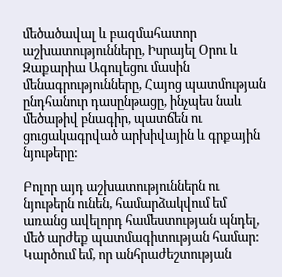մեծածավալ և բազմահատոր աշխատությունները, Իսրայել Օրու և Զաքարիա Ագուլեցու մասին մենագրությունները, Հայոց պատմության ընդհանուր դասընթացը, ինչպես նաև մեծաթիվ բնագիր, պատճեն ու ցուցակագրված արխիվային և գրքային նյութերը:

Բոլոր այդ աշխատություններն ու նյութերն ունեն, համարձակվում եմ առանց ավելորդ համեստության պնդել, մեծ արժեք պատմագիտության համար: Կարծում եմ, որ անհրաժեշտության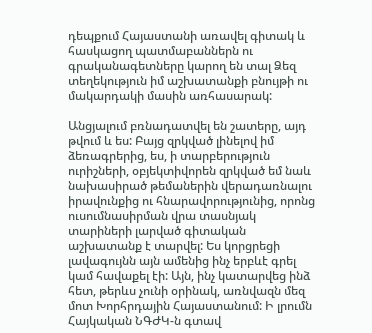դեպքում Հայաստանի առավել գիտակ և հասկացող պատմաբաններն ու գրականագետները կարող են տալ Ձեզ տեղեկություն իմ աշխատանքի բնույթի ու մակարդակի մասին առհասարակ:

Անցյալում բռնադատվել են շատերը, այդ թվում և ես: Բայց զրկված լինելով իմ ձեռագրերից, ես, ի տարբերություն ուրիշների, օբյեկտիվորեն զրկված եմ նաև նախասիրած թեմաներին վերադառնալու իրավունքից ու հնարավորությունից, որոնց ուսումնասիրման վրա տասնյակ տարիների լարված գիտական աշխատանք է տարվել: Ես կորցրեցի լավագույնն այն ամենից ինչ երբևէ գրել կամ հավաքել էի: Այն, ինչ կատարվեց ինձ հետ, թերևս չունի օրինակ, առնվազն մեզ մոտ Խորհրդային Հայաստանում: Ի լրումն Հայկական ՆԳԺԿ-ն գտավ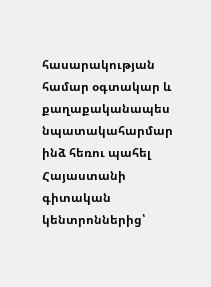հասարակության համար օգտակար և քաղաքականապես նպատակահարմար ինձ հեռու պահել Հայաստանի գիտական կենտրոններից՝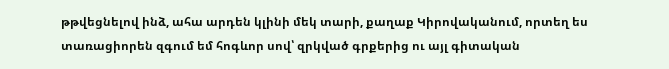թթվեցնելով ինձ, ահա արդեն կլինի մեկ տարի, քաղաք Կիրովականում, որտեղ ես տառացիորեն զգում եմ հոգևոր սով՝ զրկված գրքերից ու այլ գիտական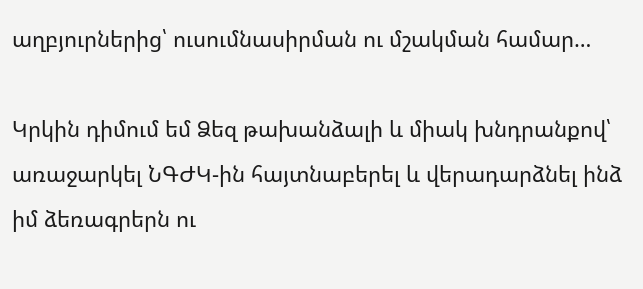աղբյուրներից՝ ուսումնասիրման ու մշակման համար…

Կրկին դիմում եմ Ձեզ թախանձալի և միակ խնդրանքով՝ առաջարկել ՆԳԺԿ-ին հայտնաբերել և վերադարձնել ինձ իմ ձեռագրերն ու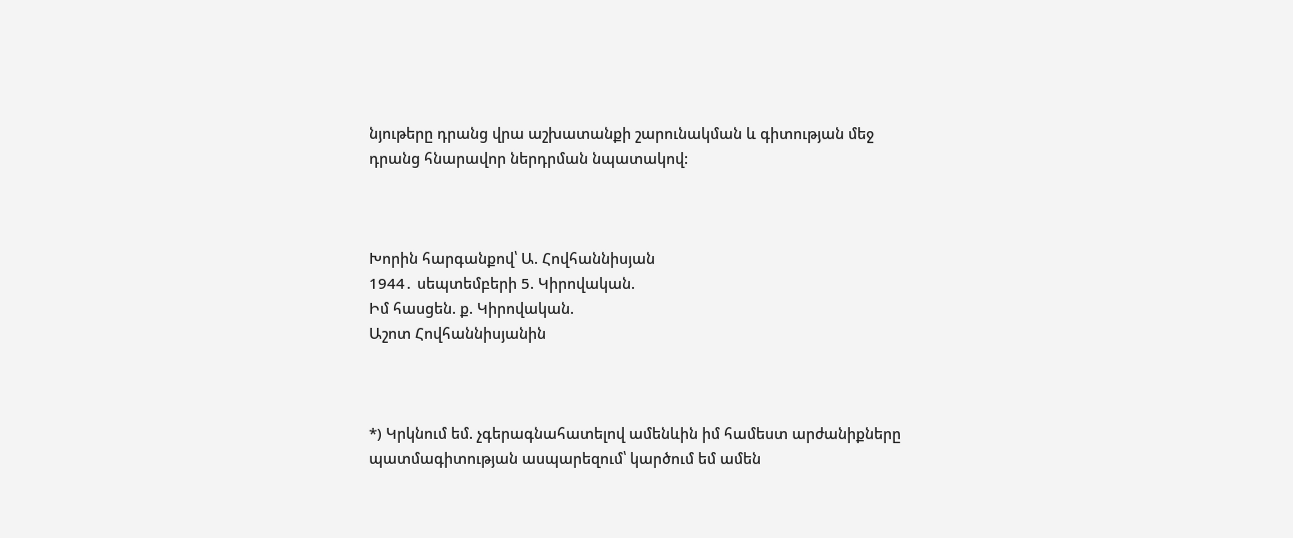նյութերը դրանց վրա աշխատանքի շարունակման և գիտության մեջ դրանց հնարավոր ներդրման նպատակով:



Խորին հարգանքով՝ Ա. Հովհաննիսյան
1944․ սեպտեմբերի 5. Կիրովական.
Իմ հասցեն. ք. Կիրովական.
Աշոտ Հովհաննիսյանին



*) Կրկնում եմ. չգերագնահատելով ամենևին իմ համեստ արժանիքները պատմագիտության ասպարեզում՝ կարծում եմ ամեն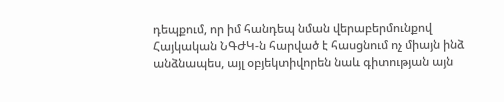դեպքում, որ իմ հանդեպ նման վերաբերմունքով Հայկական ՆԳԺԿ-ն հարված է հասցնում ոչ միայն ինձ անձնապես, այլ օբյեկտիվորեն նաև գիտության այն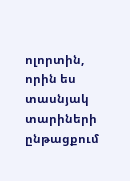ոլորտին, որին ես տասնյակ տարիների ընթացքում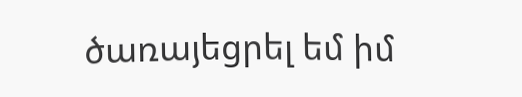ծառայեցրել եմ իմ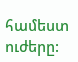համեստ ուժերը: